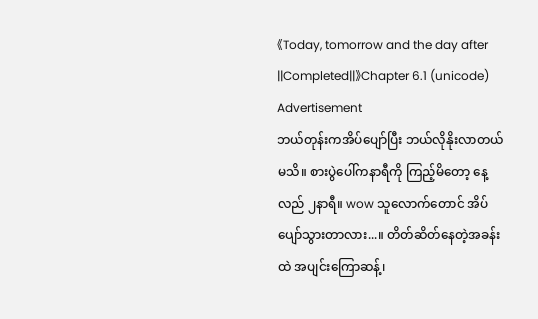《Today, tomorrow and the day after ||Completed||》Chapter 6.1 (unicode)
Advertisement
ဘယ်တုန်းကအိပ်ပျော်ပြီး ဘယ်လိုနိုးလာတယ်မသိ။ စားပွဲပေါ်ကနာရီကို ကြည့်မိတော့ နေ့လည် ၂နာရီ။ wow သူလောက်တောင် အိပ်ပျော်သွားတာလား...။ တိတ်ဆိတ်နေတဲ့အခန်းထဲ အပျင်းကြောဆန့်၊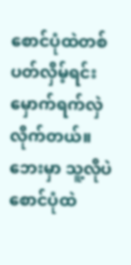စောင်ပုံထဲတစ်ပတ်လှိမ့်ရင်း မှောက်ရက်လှဲလိုက်တယ်။ ဘေးမှာ သူ့လိုပဲ စောင်ပုံထဲ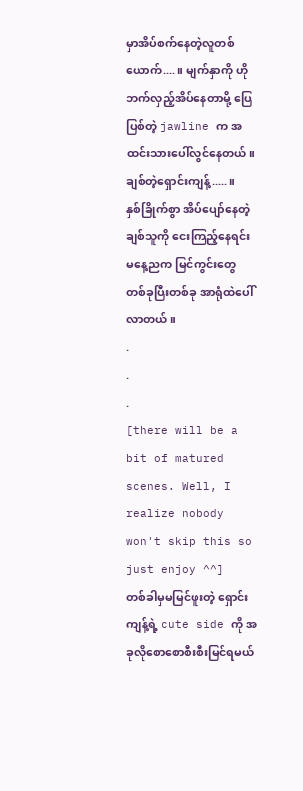မှာအိပ်စက်နေတဲ့လူတစ်ယောက်....။ မျက်နှာကို ဟိုဘက်လှည့်အိပ်နေတာမို့ ပြေပြစ်တဲ့ jawline က အထင်းသားပေါ်လွင်နေတယ်။
ချစ်တဲ့ရှောင်းကျန့်.....။
နှစ်ခြိုက်စွာ အိပ်ပျော်နေတဲ့ချစ်သူကို ငေးကြည့်နေရင်း မနေ့ညက မြင်ကွင်းတွေ တစ်ခုပြီးတစ်ခု အာရုံထဲပေါ်လာတယ်။
.
.
.
[there will be a bit of matured scenes. Well, I realize nobody won't skip this so just enjoy ^^]
တစ်ခါမှမမြင်ဖူးတဲ့ ရှောင်းကျန့်ရဲ့ cute side ကို အခုလိုစောစောစီးစီးမြင်ရမယ်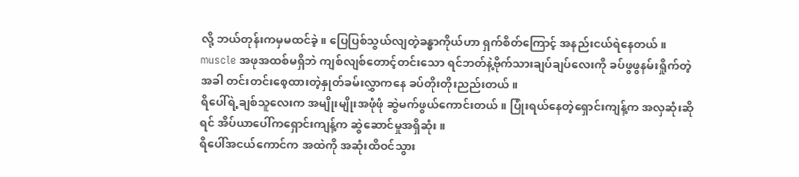လို့ ဘယ်တုန်းကမှမထင်ခဲ့။ ပြေပြစ်သွယ်လျတဲ့ခန္ဓာကိုယ်ဟာ ရှက်စိတ်ကြောင့် အနည်းငယ်ရဲနေတယ်။ muscle အဖုအထစ်မရှိဘဲ ကျစ်လျစ်တောင့်တင်းသော ရင်ဘတ်နဲ့ဗိုက်သားချပ်ချပ်လေးကို ခပ်ဖွဖွနမ်းရှိုက်တဲ့အခါ တင်းတင်းစေ့ထားတဲ့နှုတ်ခမ်းလွှာကနေ ခပ်တိုးတိုးညည်းတယ်။
ရိပေါ်ရဲ့ချစ်သူလေးက အမျိုးမျိုးအဖုံဖုံ ဆွဲမက်ဖွယ်ကောင်းတယ်။ ပြုံးရယ်နေတဲ့ရှောင်းကျန့်က အလှဆုံးဆိုရင် အိပ်ယာပေါ်ကရှောင်းကျန့်က ဆွဲဆောင်မှုအရှိဆုံး။
ရိပေါ်အငယ်ကောင်က အထဲကို အဆုံးထိဝင်သွား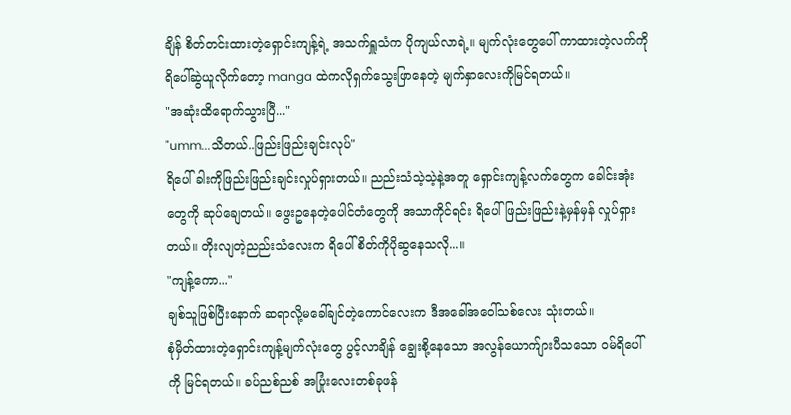ချိန် စိတ်တင်းထားတဲ့ရှောင်းကျန့်ရဲ့ အသက်ရှူသံက ပိုကျယ်လာရဲ့။ မျက်လုံးတွေပေါ် ကာထားတဲ့လက်ကို ရိပေါ်ဆွဲယူလိုက်တော့ manga ထဲကလိုရှက်သွေးဖြာနေတဲ့ မျက်နှာလေးကိုမြင်ရတယ်။
"အဆုံးထိရောက်သွားပြီ..."
"umm...သိတယ်..ဖြည်းဖြည်းချင်းလုပ်"
ရိပေါ် ခါးကိုဖြည်းဖြည်းချင်းလှုပ်ရှားတယ်။ ညည်းသံသဲ့သဲ့နဲ့အတူ ရှောင်းကျန့်လက်တွေက ခေါင်းအုံးတွေကို ဆုပ်ချေတယ်။ ဖွေးဥနေတဲ့ပေါင်တံတွေကို အသာကိုင်ရင်း ရိပေါ် ဖြည်းဖြည်းနဲ့မှန်မှန် လှုပ်ရှားတယ်။ တိုးလျတဲ့ညည်းသံလေးက ရိပေါ်စိတ်ကိုပိုဆွနေသလို...။
"ကျန့်ကော..."
ချစ်သူဖြစ်ပြီးနောက် ဆရာလို့မခေါ်ချင်တဲ့ကောင်လေးက ဒီအခေါ်အဝေါ်သစ်လေး သုံးတယ်။
စုံမှိတ်ထားတဲ့ရှောင်းကျန့်မျက်လုံးတွေ ပွင့်လာချိန် ချွေးစို့နေသော အလွန်ယောက်ျားပီသသော ဝမ်ရိပေါ်ကို မြင်ရတယ်။ ခပ်ညစ်ညစ် အပြုံးလေးတစ်ခုဖန်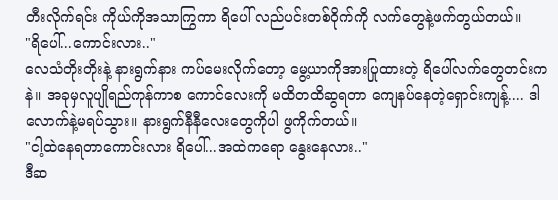တီးလိုက်ရင်း ကိုယ်ကိုအသာကြွကာ ရိပေါ် လည်ပင်းတစ်ဝိုက်ကို လက်တွေနဲ့ဖက်တွယ်တယ်။
"ရိပေါ်...ကောင်းလား.."
လေသံတိုးတိုးနဲ့ နားရွက်နား ကပ်မေးလိုက်တော့ မွေ့ယာကိုအားပြုထားတဲ့ ရိပေါ်လက်တွေတင်းကနဲ။ အခုမှလူပျိုရည်ကုန်ကာစ ကောင်လေးကို မထိတထိဆွရတာ ကျေနပ်နေတဲ့ရှောင်းကျန့်.... ဒါလောက်နဲ့မရပ်သွား။ နားရွက်နီနီလေးတွေကိုပါ ဖွကိုက်တယ်။
"ငါ့ထဲနေရတာကောင်းလား ရိပေါ်...အထဲကရော နွေးနေလား.."
ဒီဆ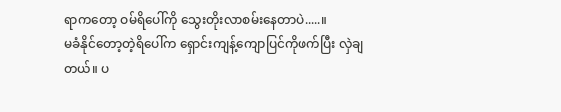ရာကတော့ ဝမ်ရိပေါ်ကို သွေးတိုးလာစမ်းနေတာပဲ.....။
မခံနိုင်တော့တဲ့ရိပေါ်က ရှောင်းကျန့်ကျောပြင်ကိုဖက်ပြီး လှဲချတယ်။ ပ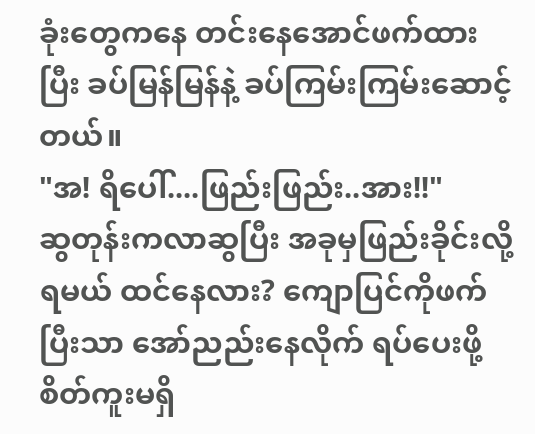ခုံးတွေကနေ တင်းနေအောင်ဖက်ထားပြီး ခပ်မြန်မြန်နဲ့ ခပ်ကြမ်းကြမ်းဆောင့်တယ်။
"အ! ရိပေါ်....ဖြည်းဖြည်း..အား!!"
ဆွတုန်းကလာဆွပြီး အခုမှဖြည်းခိုင်းလို့ရမယ် ထင်နေလား? ကျောပြင်ကိုဖက်ပြီးသာ အော်ညည်းနေလိုက် ရပ်ပေးဖို့စိတ်ကူးမရှိ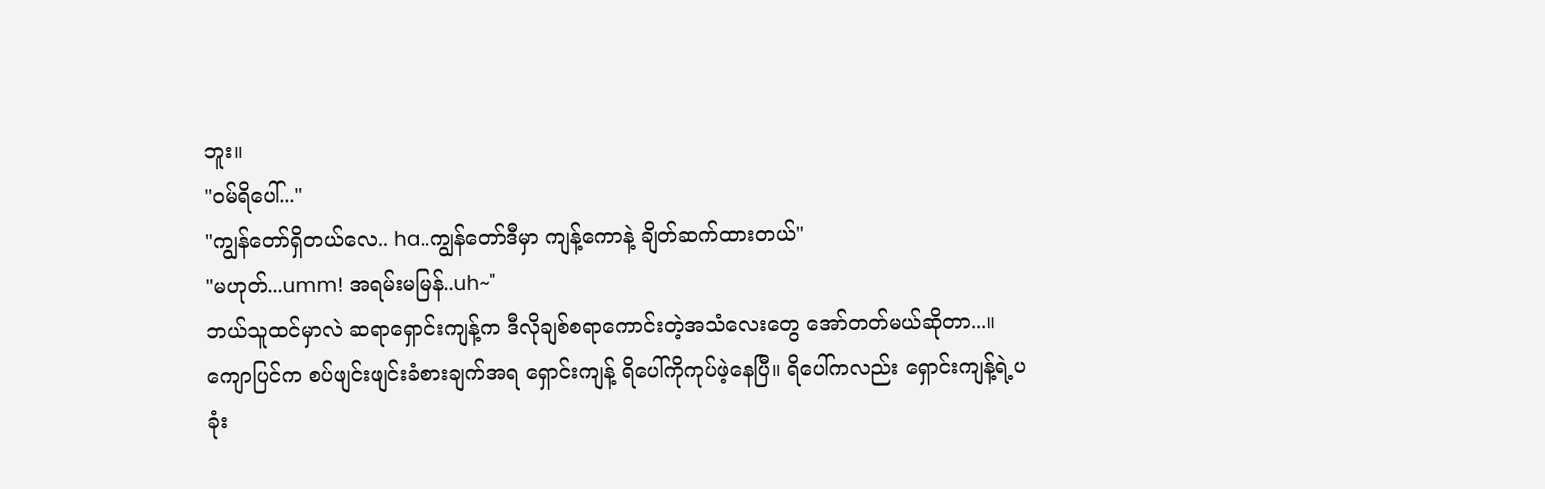ဘူး။
"ဝမ်ရိပေါ်..."
"ကျွန်တော်ရှိတယ်လေ.. ha..ကျွန်တော်ဒီမှာ ကျန့်ကောနဲ့ ချိတ်ဆက်ထားတယ်"
"မဟုတ်...umm! အရမ်းမမြန်..uh~"
ဘယ်သူထင်မှာလဲ ဆရာရှောင်းကျန့်က ဒီလိုချစ်စရာကောင်းတဲ့အသံလေးတွေ အော်တတ်မယ်ဆိုတာ...။
ကျောပြင်က စပ်ဖျင်းဖျင်းခံစားချက်အရ ရှောင်းကျန့် ရိပေါ်ကိုကုပ်ဖဲ့နေပြီ။ ရိပေါ်ကလည်း ရှောင်းကျန့်ရဲ့ပခုံး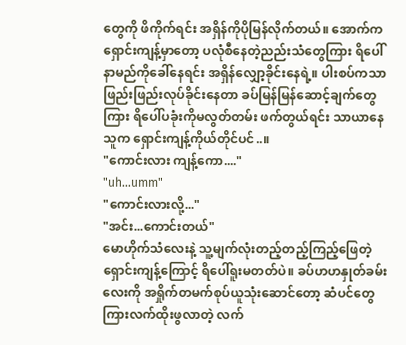တွေကို ဖိကိုက်ရင်း အရှိန်ကိုပိုမြန်လိုက်တယ်။ အောက်က ရှောင်းကျန့်မှာတော့ ပလုံစီနေတဲ့ညည်းသံတွေကြား ရိပေါ် နာမည်ကိုခေါ်နေရင်း အရှိန်လျှော့ခိုင်းနေရဲ့။ ပါးစပ်ကသာ ဖြည်းဖြည်းလုပ်ခိုင်းနေတာ ခပ်မြန်မြန်ဆောင့်ချက်တွေကြား ရိပေါ်ပခုံးကိုမလွတ်တမ်း ဖက်တွယ်ရင်း သာယာနေသူက ရှောင်းကျန့်ကိုယ်တိုင်ပင်..။
"ကောင်းလား ကျန့်ကော...."
"uh...umm"
"ကောင်းလားလို့..."
"အင်း...ကောင်းတယ်"
မောဟိုက်သံလေးနဲ့ သူ့မျက်လုံးတည့်တည့်ကြည့်ဖြေတဲ့ ရှောင်းကျန့်ကြောင့် ရိပေါ်ရူးမတတ်ပဲ။ ခပ်ဟဟနှုတ်ခမ်းလေးကို အရှိုက်တမက်စုပ်ယူသုံးဆောင်တော့ ဆံပင်တွေကြားလက်ထိုးဖွလာတဲ့ လက်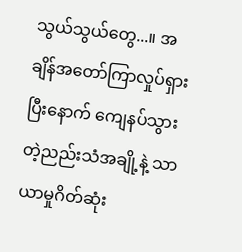သွယ်သွယ်တွေ...။ အချိန်အတော်ကြာလှုပ်ရှားပြီးနောက် ကျေနပ်သွားတဲ့ညည်းသံအချို့နဲ့ သာယာမှုဂိတ်ဆုံး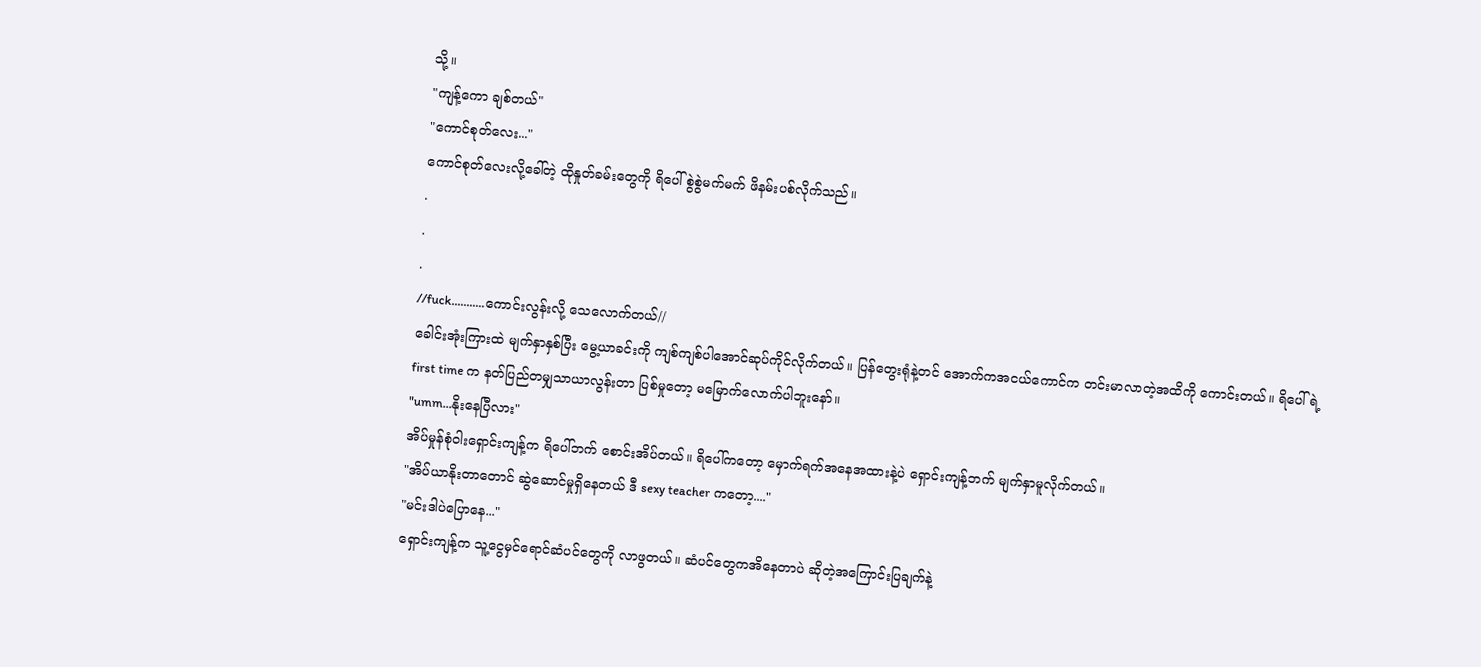သို့။
"ကျန့်ကော ချစ်တယ်"
"ကောင်စုတ်လေး..."
ကောင်စုတ်လေးလို့ခေါ်တဲ့ ထိုနှုတ်ခမ်းတွေကို ရိပေါ် စွဲစွဲမက်မက် ဖိနမ်းပစ်လိုက်သည်။
.
.
.
//fuck...........ကောင်းလွန်းလို့ သေလောက်တယ်//
ခေါင်းအုံးကြားထဲ မျက်နှာနှစ်ပြီး မွေ့ယာခင်းကို ကျစ်ကျစ်ပါအောင်ဆုပ်ကိုင်လိုက်တယ်။ ပြန်တွေးရုံနဲ့တင် အောက်ကအငယ်ကောင်က တင်းမာလာတဲ့အထိကို ကောင်းတယ်။ ရိပေါ်ရဲ့ first time က နတ်ပြည်တမျှသာယာလွန်းတာ ပြစ်မှုတော့ မမြောက်လောက်ပါဘူးနော်။
"umm...နိုးနေပြီလား"
အိပ်မှုန်စုံဝါးရှောင်းကျန့်က ရိပေါ်ဘက် စောင်းအိပ်တယ်။ ရိပေါ်ကတော့ မှောက်ရက်အနေအထားနဲ့ပဲ ရှောင်းကျန့်ဘက် မျက်နှာမူလိုက်တယ်။
"အိပ်ယာနိုးတာတောင် ဆွဲဆောင်မှုရှိနေတယ် ဒီ sexy teacher ကတော့...."
"မင်းဒါပဲပြောနေ..."
ရှောင်းကျန့်က သူ့ငွေမှင်ရောင်ဆံပင်တွေကို လာဖွတယ်။ ဆံပင်တွေကအိနေတာပဲ ဆိုတဲ့အကြောင်းပြချက်နဲ့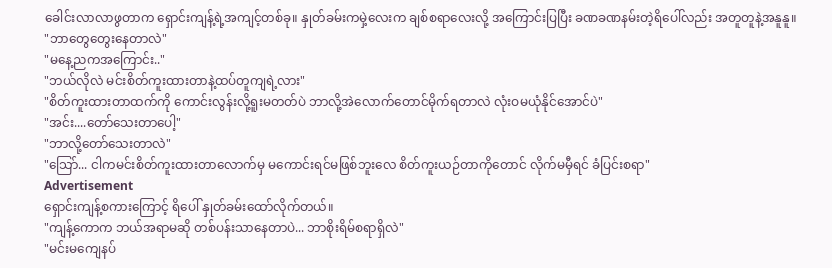ခေါင်းလာလာဖွတာက ရှောင်းကျန့်ရဲ့အကျင့်တစ်ခု။ နှုတ်ခမ်းကမှဲ့လေးက ချစ်စရာလေးလို့ အကြောင်းပြပြီး ခဏခဏနမ်းတဲ့ရိပေါ်လည်း အတူတူနဲ့အနူနူ။
"ဘာတွေတွေးနေတာလဲ"
"မနေ့ညကအကြောင်း.."
"ဘယ်လိုလဲ မင်းစိတ်ကူးထားတာနဲ့ထပ်တူကျရဲ့လား"
"စိတ်ကူးထားတာထက်ကို ကောင်းလွန်းလို့ရူးမတတ်ပဲ ဘာလို့အဲလောက်တောင်မိုက်ရတာလဲ လုံးဝမယုံနိုင်အောင်ပဲ"
"အင်း....တော်သေးတာပေါ့"
"ဘာလို့တော်သေးတာလဲ"
"သြော်... ငါကမင်းစိတ်ကူးထားတာလောက်မှ မကောင်းရင်မဖြစ်ဘူးလေ စိတ်ကူးယဉ်တာကိုတောင် လိုက်မမှီရင် ခံပြင်းစရာ"
Advertisement
ရှောင်းကျန့်စကားကြောင့် ရိပေါ် နှုတ်ခမ်းထော်လိုက်တယ်။
"ကျန့်ကောက ဘယ်အရာမဆို တစ်ပန်းသာနေတာပဲ... ဘာစိုးရိမ်စရာရှိလဲ"
"မင်းမကျေနပ်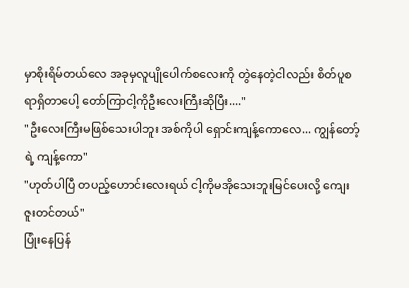မှာစိုးရိမ်တယ်လေ အခုမှလူပျိုပေါက်စလေးကို တွဲနေတဲ့ငါလည်း စိတ်ပူစရာရှိတာပေါ့ တော်ကြာငါ့ကိုဦးလေးကြီးဆိုပြီး...."
"ဦးလေးကြီးမဖြစ်သေးပါဘူး အစ်ကိုပါ ရှောင်းကျန့်ကောလေ... ကျွန်တော့်ရဲ့ ကျန့်ကော"
"ဟုတ်ပါပြီ တပည့်ဟောင်းလေးရယ် ငါ့ကိုမအိုသေးဘူးမြင်ပေးလို့ ကျေးဇူးတင်တယ်"
ပြုံးနေပြန်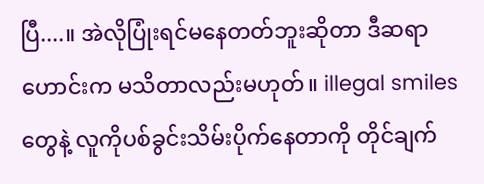ပြီ....။ အဲလိုပြုံးရင်မနေတတ်ဘူးဆိုတာ ဒီဆရာဟောင်းက မသိတာလည်းမဟုတ်။ illegal smiles တွေနဲ့ လူကိုပစ်ခွင်းသိမ်းပိုက်နေတာကို တိုင်ချက်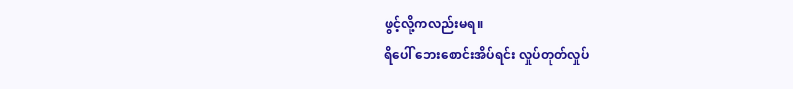ဖွင့်လို့ကလည်းမရ။
ရိပေါ် ဘေးစောင်းအိပ်ရင်း လှုပ်တုတ်လှုပ်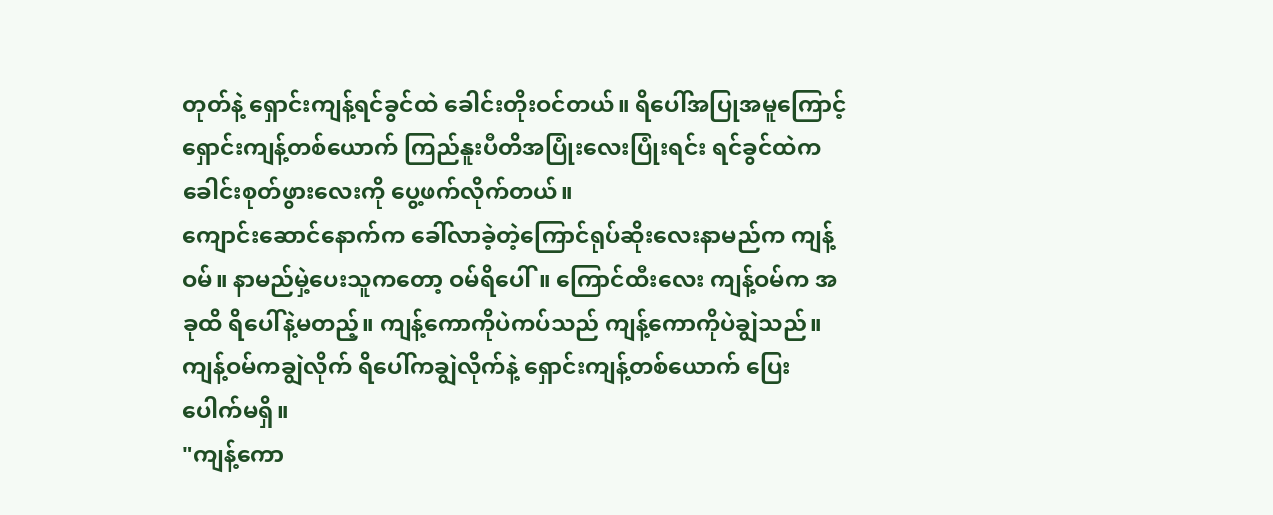တုတ်နဲ့ ရှောင်းကျန့်ရင်ခွင်ထဲ ခေါင်းတိုးဝင်တယ်။ ရိပေါ်အပြုအမူကြောင့် ရှောင်းကျန့်တစ်ယောက် ကြည်နူးပီတိအပြုံးလေးပြုံးရင်း ရင်ခွင်ထဲက ခေါင်းစုတ်ဖွားလေးကို ပွေ့ဖက်လိုက်တယ်။
ကျောင်းဆောင်နောက်က ခေါ်လာခဲ့တဲ့ကြောင်ရုပ်ဆိုးလေးနာမည်က ကျန့်ဝမ်။ နာမည်မှဲ့ပေးသူကတော့ ဝမ်ရိပေါ်။ ကြောင်ထီးလေး ကျန့်ဝမ်က အခုထိ ရိပေါ်နဲ့မတည့်။ ကျန့်ကောကိုပဲကပ်သည် ကျန့်ကောကိုပဲချွဲသည်။ ကျန့်ဝမ်ကချွဲလိုက် ရိပေါ်ကချွဲလိုက်နဲ့ ရှောင်းကျန့်တစ်ယောက် ပြေးပေါက်မရှိ။
"ကျန့်ကော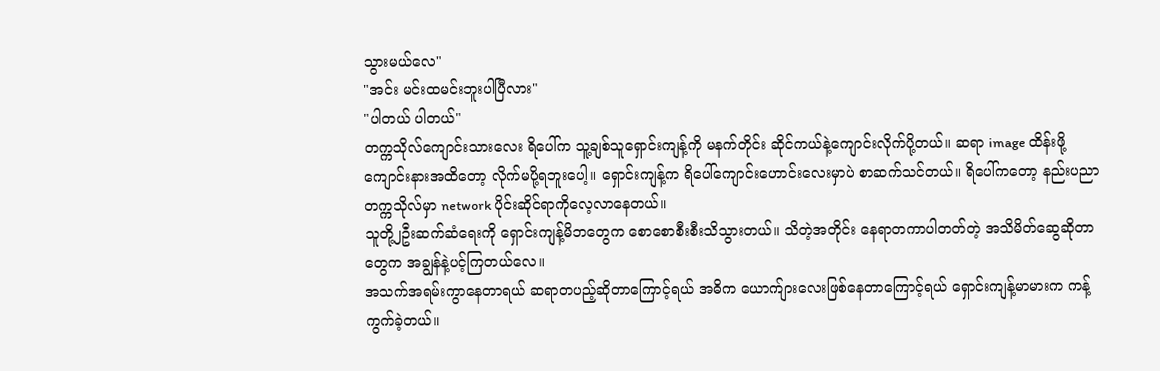သွားမယ်လေ"
"အင်း မင်းထမင်းဘူးပါပြီလား"
"ပါတယ် ပါတယ်"
တက္ကသိုလ်ကျောင်းသားလေး ရိပေါ်က သူ့ချစ်သူရှောင်းကျန့်ကို မနက်တိုင်း ဆိုင်ကယ်နဲ့ကျောင်းလိုက်ပို့တယ်။ ဆရာ image ထိန်းဖို့ကျောင်းနားအထိတော့ လိုက်မပို့ရဘူးပေါ့။ ရှောင်းကျန့်က ရိပေါ်ကျောင်းဟောင်းလေးမှာပဲ စာဆက်သင်တယ်။ ရိပေါ်ကတော့ နည်းပညာတက္ကသိုလ်မှာ network ပိုင်းဆိုင်ရာကိုလေ့လာနေတယ်။
သူတို့၂ဦးဆက်ဆံရေးကို ရှောင်းကျန့်မိဘတွေက စောစောစီးစီးသိသွားတယ်။ သိတဲ့အတိုင်း နေရာတကာပါတတ်တဲ့ အသိမိတ်ဆွေဆိုတာတွေက အချွန်နဲ့ပင့်ကြတယ်လေ။
အသက်အရမ်းကွာနေတာရယ် ဆရာတပည့်ဆိုတာကြောင့်ရယ် အဓိက ယောက်ျားလေးဖြစ်နေတာကြောင့်ရယ် ရှောင်းကျန့်မာမားက ကန့်ကွက်ခဲ့တယ်။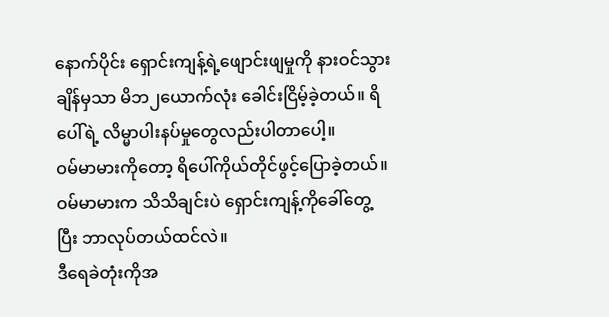နောက်ပိုင်း ရှောင်းကျန့်ရဲ့ဖျောင်းဖျမှုကို နားဝင်သွားချိန်မှသာ မိဘ၂ယောက်လုံး ခေါင်းငြိမ့်ခဲ့တယ်။ ရိပေါ်ရဲ့ လိမ္မာပါးနပ်မှုတွေလည်းပါတာပေါ့။
ဝမ်မာမားကိုတော့ ရိပေါ်ကိုယ်တိုင်ဖွင့်ပြောခဲ့တယ်။ ဝမ်မာမားက သိသိချင်းပဲ ရှောင်းကျန့်ကိုခေါ်တွေ့ပြီး ဘာလုပ်တယ်ထင်လဲ။
ဒီရေခဲတုံးကိုအ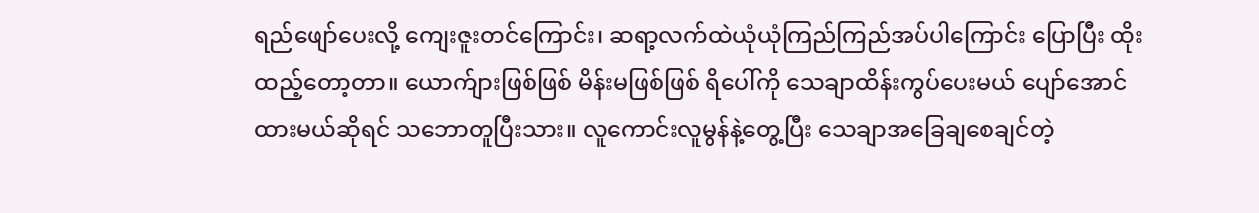ရည်ဖျော်ပေးလို့ ကျေးဇူးတင်ကြောင်း၊ ဆရာ့လက်ထဲယုံယုံကြည်ကြည်အပ်ပါကြောင်း ပြောပြီး ထိုးထည့်တော့တာ။ ယောက်ျားဖြစ်ဖြစ် မိန်းမဖြစ်ဖြစ် ရိပေါ်ကို သေချာထိန်းကွပ်ပေးမယ် ပျော်အောင်ထားမယ်ဆိုရင် သဘောတူပြီးသား။ လူကောင်းလူမွန်နဲ့တွေ့ပြီး သေချာအခြေချစေချင်တဲ့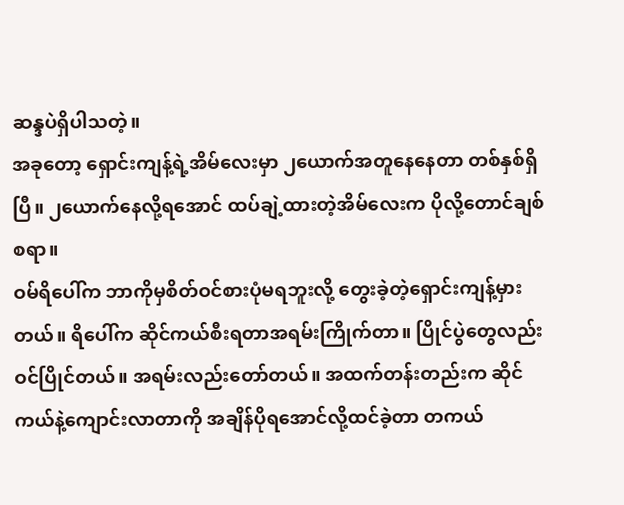ဆန္ဒပဲရှိပါသတဲ့။
အခုတော့ ရှောင်းကျန့်ရဲ့အိမ်လေးမှာ ၂ယောက်အတူနေနေတာ တစ်နှစ်ရှိပြီ။ ၂ယောက်နေလို့ရအောင် ထပ်ချဲ့ထားတဲ့အိမ်လေးက ပိုလို့တောင်ချစ်စရာ။
ဝမ်ရိပေါ်က ဘာကိုမှစိတ်ဝင်စားပုံမရဘူးလို့ တွေးခဲ့တဲ့ရှောင်းကျန့်မှားတယ်။ ရိပေါ်က ဆိုင်ကယ်စီးရတာအရမ်းကြိုက်တာ။ ပြိုင်ပွဲတွေလည်းဝင်ပြိုင်တယ်။ အရမ်းလည်းတော်တယ်။ အထက်တန်းတည်းက ဆိုင်ကယ်နဲ့ကျောင်းလာတာကို အချိန်ပိုရအောင်လို့ထင်ခဲ့တာ တကယ်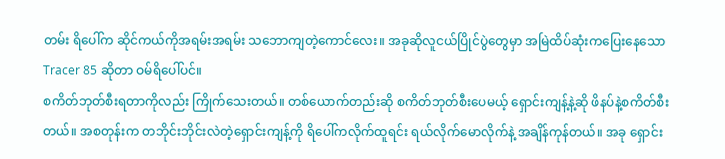တမ်း ရိပေါ်က ဆိုင်ကယ်ကိုအရမ်းအရမ်း သဘောကျတဲ့ကောင်လေး။ အခုဆိုလူငယ်ပြိုင်ပွဲတွေမှာ အမြဲထိပ်ဆုံးကပြေးနေသော Tracer 85 ဆိုတာ ဝမ်ရိပေါ်ပင်။
စကိတ်ဘုတ်စီးရတာကိုလည်း ကြိုက်သေးတယ်။ တစ်ယောက်တည်းဆို စကိတ်ဘုတ်စီးပေမယ့် ရှောင်းကျန့်နဲ့ဆို ဖိနပ်နဲ့စကိတ်စီးတယ်။ အစတုန်းက တဘိုင်းဘိုင်းလဲတဲ့ရှောင်းကျန့်ကို ရိပေါ်ကလိုက်ထူရင်း ရယ်လိုက်မောလိုက်နဲ့ အချိန်ကုန်တယ်။ အခု ရှောင်း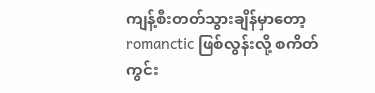ကျန့်စီးတတ်သွားချိန်မှာတော့ romanctic ဖြစ်လွန်းလို့ စကိတ်ကွင်း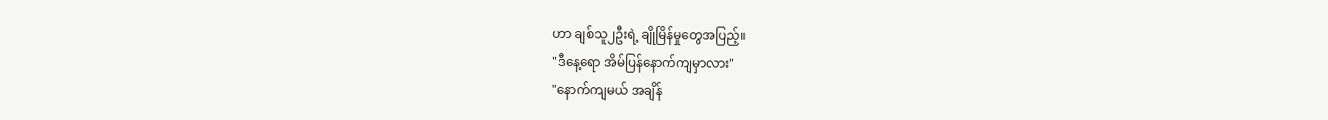ဟာ ချစ်သူ၂ဦးရဲ့ ချိုမြိန်မှုတွေအပြည့်။
"ဒီနေ့ရော အိမ်ပြန်နောက်ကျမှာလား"
"နောက်ကျမယ် အချိန်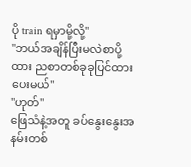ပို train ရမှာမို့လို့"
"ဘယ်အချိန်ပြီးမလဲစာပို့ထား ညစာတစ်ခုခုပြင်ထားပေးမယ်"
"ဟုတ်"
ဖြေသံနဲ့အတူ ခပ်နွေးနွေးအနမ်းတစ်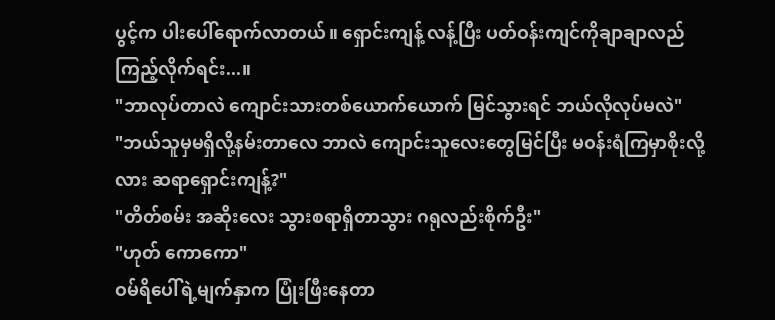ပွင့်က ပါးပေါ်ရောက်လာတယ်။ ရှောင်းကျန့် လန့်ပြီး ပတ်ဝန်းကျင်ကိုချာချာလည်ကြည့်လိုက်ရင်း...။
"ဘာလုပ်တာလဲ ကျောင်းသားတစ်ယောက်ယောက် မြင်သွားရင် ဘယ်လိုလုပ်မလဲ"
"ဘယ်သူမှမရှိလို့နမ်းတာလေ ဘာလဲ ကျောင်းသူလေးတွေမြင်ပြီး မဝန်းရံကြမှာစိုးလို့လား ဆရာရှောင်းကျန့်?"
"တိတ်စမ်း အဆိုးလေး သွားစရာရှိတာသွား ဂရုလည်းစိုက်ဦး"
"ဟုတ် ကောကော"
ဝမ်ရိပေါ်ရဲ့မျက်နှာက ပြုံးဖြီးနေတာ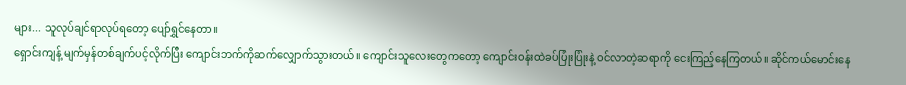များ... သူလုပ်ချင်ရာလုပ်ရတော့ ပျော်ရွှင်နေတာ။
ရှောင်းကျန့် မျက်မှန်တစ်ချက်ပင့်လိုက်ပြီး ကျောင်းဘက်ကိုဆက်လျှောက်သွားတယ်။ ကျောင်းသူလေးတွေကတော့ ကျောင်းဝန်းထဲခပ်ပြုံးပြုံးနဲ့ ဝင်လာတဲ့ဆရာကို ငေးကြည့်နေကြတယ်။ ဆိုင်ကယ်မောင်းနေ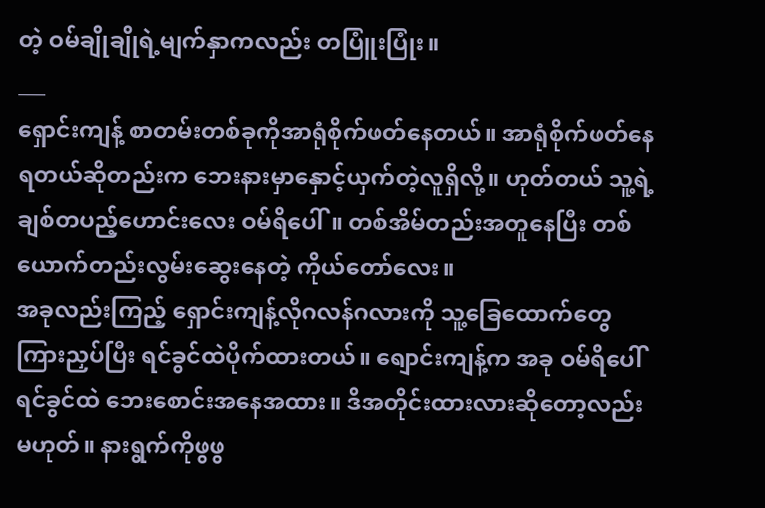တဲ့ ဝမ်ချိုချိုရဲ့မျက်နှာကလည်း တပြူံးပြုံး။
___
ရှောင်းကျန့် စာတမ်းတစ်ခုကိုအာရုံစိုက်ဖတ်နေတယ်။ အာရုံစိုက်ဖတ်နေရတယ်ဆိုတည်းက ဘေးနားမှာနှောင့်ယှက်တဲ့လူရှိလို့။ ဟုတ်တယ် သူ့ရဲ့ချစ်တပည့်ဟောင်းလေး ဝမ်ရိပေါ်။ တစ်အိမ်တည်းအတူနေပြီး တစ်ယောက်တည်းလွမ်းဆွေးနေတဲ့ ကိုယ်တော်လေး။
အခုလည်းကြည့် ရှောင်းကျန့်လိုဂလန်ဂလားကို သူ့ခြေထောက်တွေကြားညှပ်ပြီး ရင်ခွင်ထဲပိုက်ထားတယ်။ ရျောင်းကျန့်က အခု ဝမ်ရိပေါ်ရင်ခွင်ထဲ ဘေးစောင်းအနေအထား။ ဒိအတိုင်းထားလားဆိုတော့လည်းမဟုတ်။ နားရွက်ကိုဖွဖွ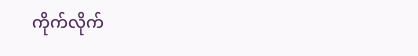ကိုက်လိုက်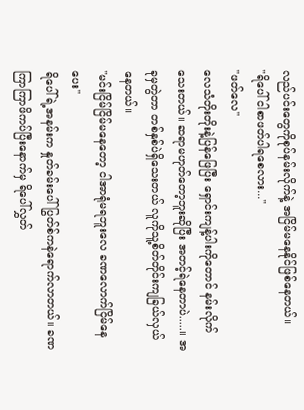လည်ပင်းတွေကိုစုပ်နမ်းလိုက်နဲ့ အငြိမ်မနေနိုင်ဖြစ်နေတယ်။
"ရိပေါ် ငါစာဖတ်ပါရစေလား..."
"ဖတ်လေ"
လေသံတိုးတိုးနဲ့ပြန်ဖြေပြီး ရှောင်းကျန့်ပါးကိုတောင် နမ်းလိုက်သေးတယ်။ ဆရာမဟုတ်တော့ဘူးဆိုပြီး အတင့်ရဲနေတာပဲ.....။ အခုမှတွဲတာ တစ်နှစ်ပဲရှိသေးတယ် လူကိုသူ့စိတ်တိုင်းကျခြယ်လှယ်နေတယ်။
"မင်းငြိမ်ငြိမ်မနေတော့ ငါအာရုံမရဘူးလေ ခဏလောက်ငြိမ်နေပေး"
ရိပေါ်ရဲ့အနမ်းက နှုတ်ခမ်းပေါ် ပြွတ်စ်ကနဲရောက်လာတယ်။ ခဏကြာကြာဖိကပ်ပြီးနောက်မှ ရိပေါ်လွှတ်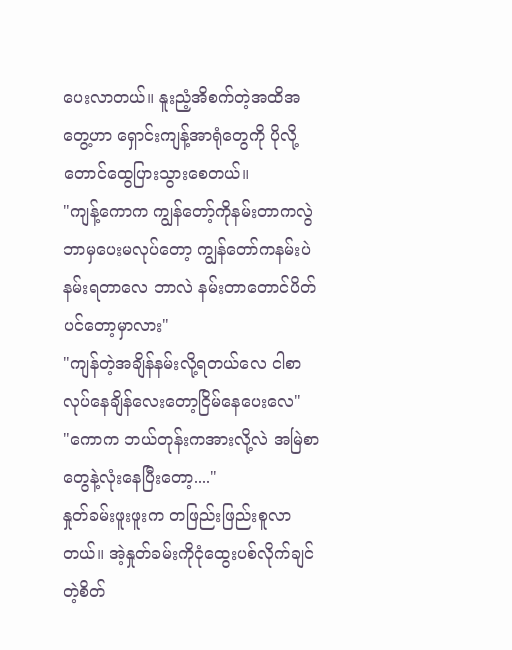ပေးလာတယ်။ နူးညံ့အိစက်တဲ့အထိအတွေ့ဟာ ရှောင်းကျန့်အာရုံတွေကို ပိုလို့တောင်ထွေပြားသွားစေတယ်။
"ကျန့်ကောက ကျွန်တော့်ကိုနမ်းတာကလွဲ ဘာမှပေးမလုပ်တော့ ကျွန်တော်ကနမ်းပဲနမ်းရတာလေ ဘာလဲ နမ်းတာတောင်ပိတ်ပင်တော့မှာလား"
"ကျန်တဲ့အချိန်နမ်းလို့ရတယ်လေ ငါစာလုပ်နေချိန်လေးတော့ငြိမ်နေပေးလေ"
"ကောက ဘယ်တုန်းကအားလို့လဲ အမြဲစာတွေနဲ့လုံးနေပြီးတော့...."
နှုတ်ခမ်းဖူးဖူးက တဖြည်းဖြည်းစူလာတယ်။ အဲ့နှုတ်ခမ်းကိုငုံထွေးပစ်လိုက်ချင်တဲ့စိတ်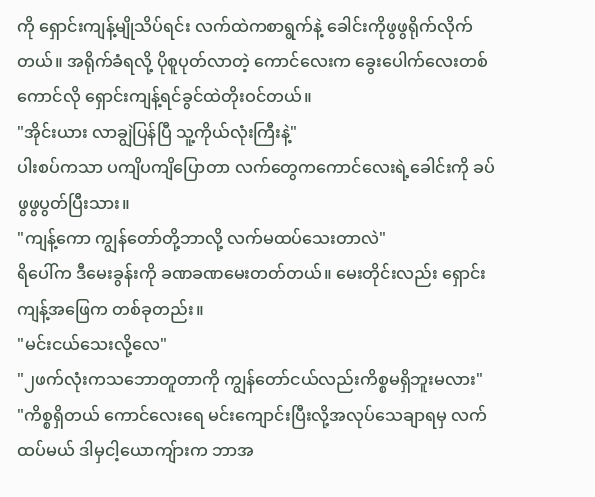ကို ရှောင်းကျန့်မျိုသိပ်ရင်း လက်ထဲကစာရွက်နဲ့ ခေါင်းကိုဖွဖွရိုက်လိုက်တယ်။ အရိုက်ခံရလို့ ပိုစူပုတ်လာတဲ့ ကောင်လေးက ခွေးပေါက်လေးတစ်ကောင်လို ရှောင်းကျန့်ရင်ခွင်ထဲတိုးဝင်တယ်။
"အိုင်းယား လာချွဲပြန်ပြီ သူ့ကိုယ်လုံးကြီးနဲ့"
ပါးစပ်ကသာ ပကျိပကျိပြောတာ လက်တွေကကောင်လေးရဲ့ခေါင်းကို ခပ်ဖွဖွပွတ်ပြီးသား။
"ကျန့်ကော ကျွန်တော်တို့ဘာလို့ လက်မထပ်သေးတာလဲ"
ရိပေါ်က ဒီမေးခွန်းကို ခဏခဏမေးတတ်တယ်။ မေးတိုင်းလည်း ရှောင်းကျန့်အဖြေက တစ်ခုတည်း။
"မင်းငယ်သေးလို့လေ"
"၂ဖက်လုံးကသဘောတူတာကို ကျွန်တော်ငယ်လည်းကိစ္စမရှိဘူးမလား"
"ကိစ္စရှိတယ် ကောင်လေးရေ မင်းကျောင်းပြီးလို့အလုပ်သေချာရမှ လက်ထပ်မယ် ဒါမှငါ့ယောကျ်ားက ဘာအ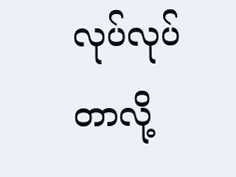လုပ်လုပ်တာလို့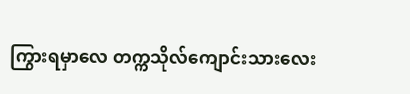ကြွားရမှာလေ တက္ကသိုလ်ကျောင်းသားလေး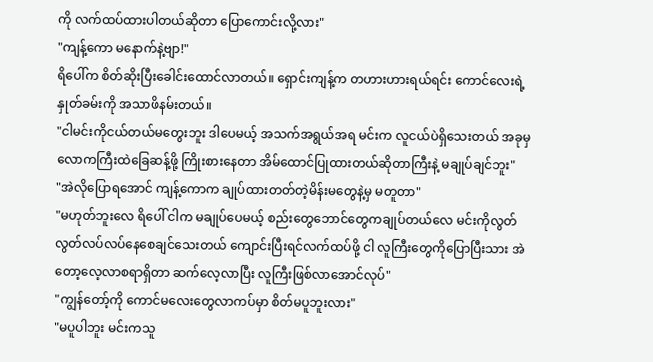ကို လက်ထပ်ထားပါတယ်ဆိုတာ ပြောကောင်းလို့လား"
"ကျန့်ကော မနောက်နဲ့ဗျာ!"
ရိပေါ်က စိတ်ဆိုးပြီးခေါင်းထောင်လာတယ်။ ရှောင်းကျန့်က တဟားဟားရယ်ရင်း ကောင်လေးရဲ့နှုတ်ခမ်းကို အသာဖိနမ်းတယ်။
"ငါမင်းကိုငယ်တယ်မတွေးဘူး ဒါပေမယ့် အသက်အရွယ်အရ မင်းက လူငယ်ပဲရှိသေးတယ် အခုမှလောကကြီးထဲခြေဆန့်ဖို့ ကြိုးစားနေတာ အိမ်ထောင်ပြုထားတယ်ဆိုတာကြီးနဲ့ မချုပ်ချင်ဘူး"
"အဲလိုပြောရအောင် ကျန့်ကောက ချုပ်ထားတတ်တဲ့မိန်းမတွေနဲ့မှ မတူတာ"
"မဟုတ်ဘူးလေ ရိပေါ် ငါက မချုပ်ပေမယ့် စည်းတွေဘောင်တွေကချုပ်တယ်လေ မင်းကိုလွတ်လွတ်လပ်လပ်နေစေချင်သေးတယ် ကျောင်းပြီးရင်လက်ထပ်ဖို့ ငါ လူကြီးတွေကိုပြောပြီးသား အဲတော့လေ့လာစရာရှိတာ ဆက်လေ့လာပြီး လူကြီးဖြစ်လာအောင်လုပ်"
"ကျွန်တော့်ကို ကောင်မလေးတွေလာကပ်မှာ စိတ်မပူဘူးလား"
"မပူပါဘူး မင်းကသူ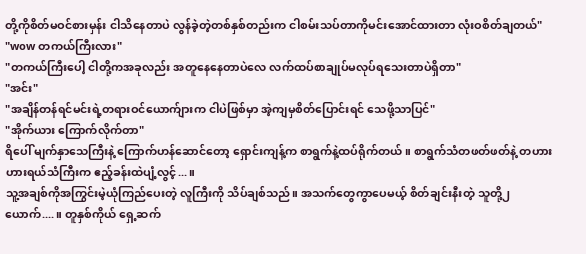တို့ကိုစိတ်မဝင်စားမှန်း ငါသိနေတာပဲ လွန်ခဲ့တဲ့တစ်နှစ်တည်းက ငါစမ်းသပ်တာကိုမင်းအောင်ထားတာ လုံးဝစိတ်ချတယ်"
"wow တကယ်ကြီးလား"
"တကယ်ကြီးပေါ့ ငါတို့ကအခုလည်း အတူနေနေတာပဲလေ လက်ထပ်စာချုပ်မလုပ်ရသေးတာပဲရှိတာ"
"အင်း"
"အချိန်တန်ရင်မင်းရဲ့တရားဝင်ယောက်ျားက ငါပဲဖြစ်မှာ အဲ့ကျမှစိတ်ပြောင်းရင် သေဖို့သာပြင်"
"အိုက်ယား ကြောက်လိုက်တာ"
ရိပေါ် မျက်နှာသေကြီးနဲ့ ကြောက်ဟန်ဆောင်တော့ ရှောင်းကျန့်က စာရွက်နဲ့ထပ်ရိုက်တယ်။ စာရွက်သံတဖတ်ဖတ်နဲ့ တဟားဟားရယ်သံကြီးက ဧည့်ခန်းထဲပျံ့လွင့်...။
သူ့အချစ်ကိုအကြွင်းမဲ့ယုံကြည်ပေးတဲ့ လူကြီးကို သိပ်ချစ်သည်။ အသက်တွေကွာပေမယ့် စိတ်ချင်းနီးတဲ့ သူတို့၂ယောက်....။ တူနှစ်ကိုယ် ရှေ့ဆက်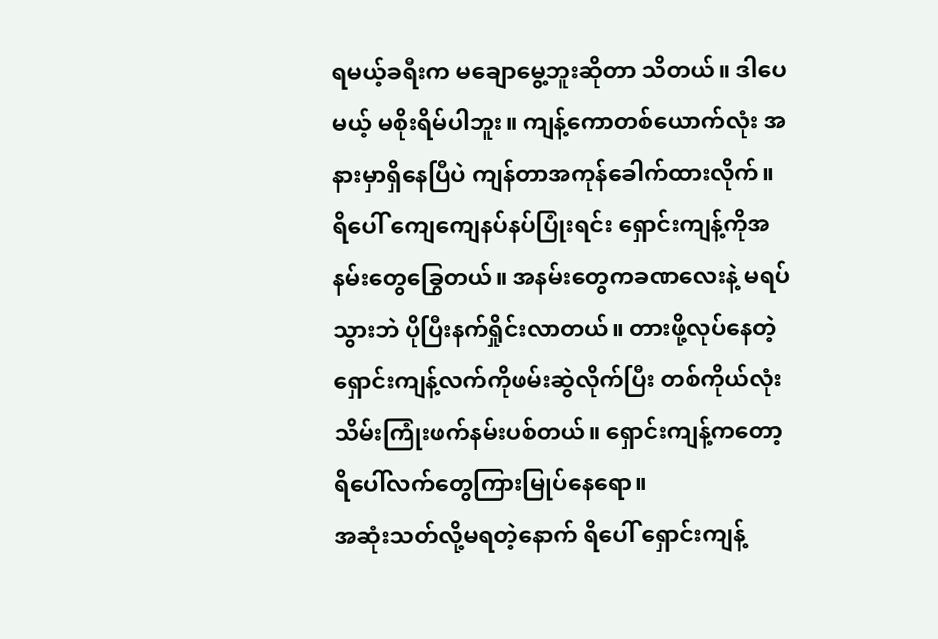ရမယ့်ခရီးက မချောမွေ့ဘူးဆိုတာ သိတယ်။ ဒါပေမယ့် မစိုးရိမ်ပါဘူး။ ကျန့်ကောတစ်ယောက်လုံး အနားမှာရှိနေပြီပဲ ကျန်တာအကုန်ခေါက်ထားလိုက်။
ရိပေါ် ကျေကျေနပ်နပ်ပြုံးရင်း ရှောင်းကျန့်ကိုအနမ်းတွေခြွေတယ်။ အနမ်းတွေကခဏလေးနဲ့ မရပ်သွားဘဲ ပိုပြီးနက်ရှိုင်းလာတယ်။ တားဖို့လုပ်နေတဲ့ ရှောင်းကျန့်လက်ကိုဖမ်းဆွဲလိုက်ပြီး တစ်ကိုယ်လုံးသိမ်းကြုံးဖက်နမ်းပစ်တယ်။ ရှောင်းကျန့်ကတော့ ရိပေါ်လက်တွေကြားမြုပ်နေရော။
အဆုံးသတ်လို့မရတဲ့နောက် ရိပေါ် ရှောင်းကျန့်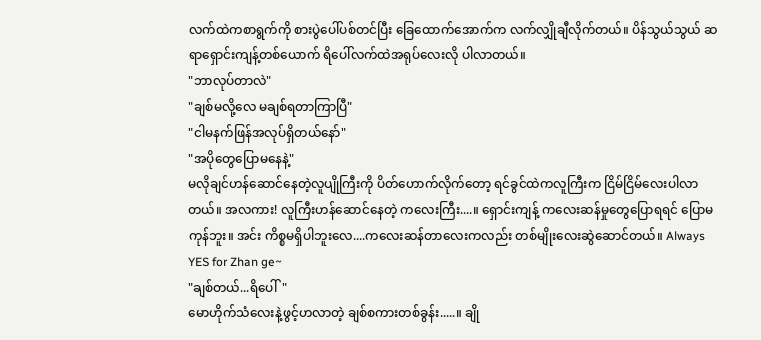လက်ထဲကစာရွက်ကို စားပွဲပေါ်ပစ်တင်ပြီး ခြေထောက်အောက်က လက်လျှိုချီလိုက်တယ်။ ပိန်သွယ်သွယ် ဆရာရှောင်းကျန့်တစ်ယောက် ရိပေါ်လက်ထဲအရုပ်လေးလို ပါလာတယ်။
"ဘာလုပ်တာလဲ"
"ချစ်မလို့လေ မချစ်ရတာကြာပြီ"
"ငါမနက်ဖြန်အလုပ်ရှိတယ်နော်"
"အပိုတွေပြောမနေနဲ့"
မလိုချင်ဟန်ဆောင်နေတဲ့လူပျိုကြီးကို ပိတ်ဟောက်လိုက်တော့ ရင်ခွင်ထဲကလူကြီးက ငြိမ်ငြိမ်လေးပါလာတယ်။ အလကား! လူကြီးဟန်ဆောင်နေတဲ့ ကလေးကြီး....။ ရှောင်းကျန့် ကလေးဆန်မှုတွေပြောရရင် ပြောမကုန်ဘူး။ အင်း ကိစ္စမရှိပါဘူးလေ....ကလေးဆန်တာလေးကလည်း တစ်မျိုးလေးဆွဲဆောင်တယ်။ Always YES for Zhan ge~
"ချစ်တယ်...ရိပေါ်"
မောဟိုက်သံလေးနဲ့ဖွင့်ဟလာတဲ့ ချစ်စကားတစ်ခွန်း.....။ ချို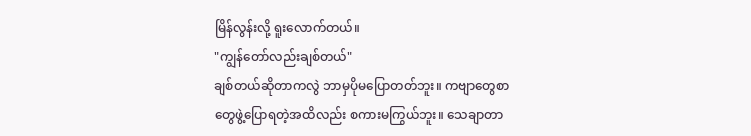မြိန်လွန်းလို့ ရူးလောက်တယ်။
"ကျွန်တော်လည်းချစ်တယ်"
ချစ်တယ်ဆိုတာကလွဲ ဘာမှပိုမပြောတတ်ဘူး။ ကဗျာတွေစာတွေဖွဲ့ပြောရတဲ့အထိလည်း စကားမကြွယ်ဘူး။ သေချာတာ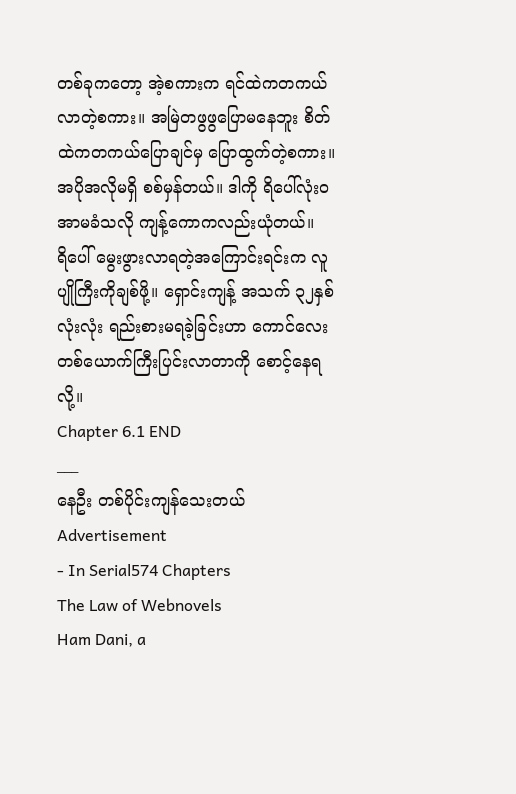တစ်ခုကတော့ အဲ့စကားက ရင်ထဲကတကယ်လာတဲ့စကား။ အမြဲတဖွဖွပြောမနေဘူး စိတ်ထဲကတကယ်ပြောချင်မှ ပြောထွက်တဲ့စကား။ အပိုအလိုမရှိ စစ်မှန်တယ်။ ဒါကို ရိပေါ်လုံးဝအာမခံသလို ကျန့်ကောကလည်းယုံတယ်။
ရိပေါ် မွေးဖွားလာရတဲ့အကြောင်းရင်းက လူပျိုကြီးကိုချစ်ဖို့။ ရှောင်းကျန့် အသက် ၃၂နှစ်လုံးလုံး ရည်းစားမရခဲ့ခြင်းဟာ ကောင်လေးတစ်ယောက်ကြီးပြင်းလာတာကို စောင့်နေရလို့။
Chapter 6.1 END
___
နေဦး တစ်ပိုင်းကျန်သေးတယ်
Advertisement
- In Serial574 Chapters
The Law of Webnovels
Ham Dani, a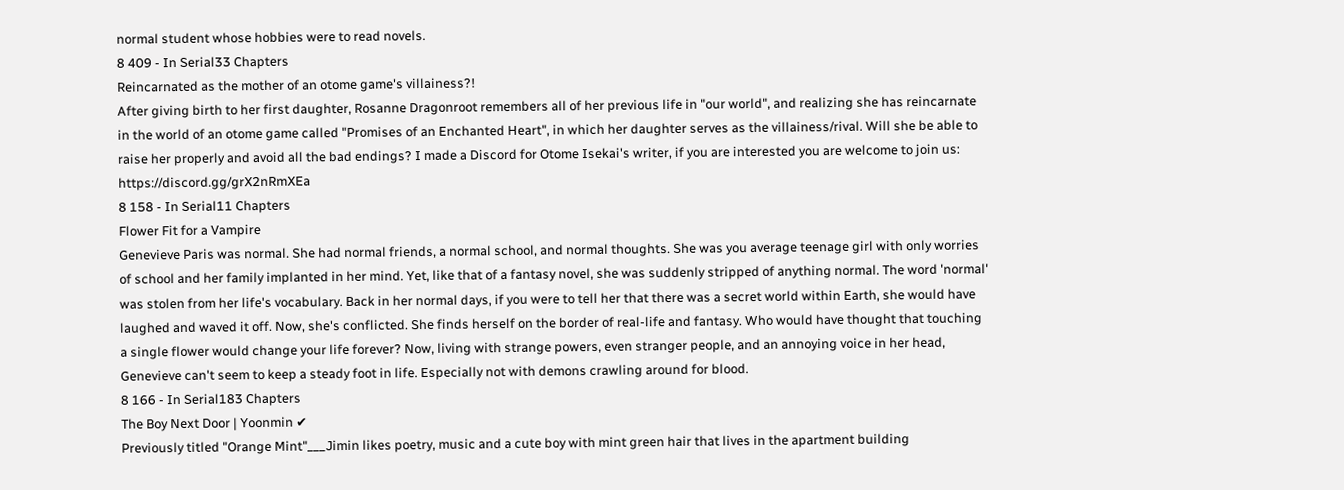normal student whose hobbies were to read novels.
8 409 - In Serial33 Chapters
Reincarnated as the mother of an otome game's villainess?!
After giving birth to her first daughter, Rosanne Dragonroot remembers all of her previous life in "our world", and realizing she has reincarnate in the world of an otome game called "Promises of an Enchanted Heart", in which her daughter serves as the villainess/rival. Will she be able to raise her properly and avoid all the bad endings? I made a Discord for Otome Isekai's writer, if you are interested you are welcome to join us: https://discord.gg/grX2nRmXEa
8 158 - In Serial11 Chapters
Flower Fit for a Vampire
Genevieve Paris was normal. She had normal friends, a normal school, and normal thoughts. She was you average teenage girl with only worries of school and her family implanted in her mind. Yet, like that of a fantasy novel, she was suddenly stripped of anything normal. The word 'normal' was stolen from her life's vocabulary. Back in her normal days, if you were to tell her that there was a secret world within Earth, she would have laughed and waved it off. Now, she's conflicted. She finds herself on the border of real-life and fantasy. Who would have thought that touching a single flower would change your life forever? Now, living with strange powers, even stranger people, and an annoying voice in her head, Genevieve can't seem to keep a steady foot in life. Especially not with demons crawling around for blood.
8 166 - In Serial183 Chapters
The Boy Next Door | Yoonmin ✔
Previously titled "Orange Mint"___Jimin likes poetry, music and a cute boy with mint green hair that lives in the apartment building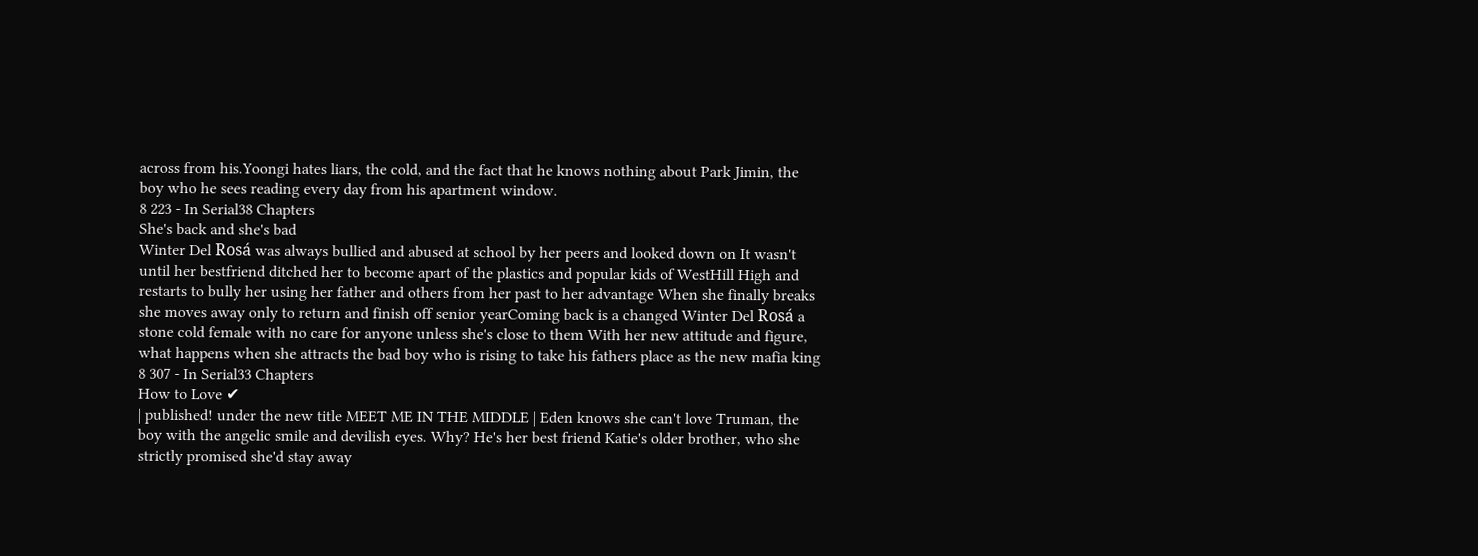across from his.Yoongi hates liars, the cold, and the fact that he knows nothing about Park Jimin, the boy who he sees reading every day from his apartment window.
8 223 - In Serial38 Chapters
She's back and she's bad
Winter Del Rosá was always bullied and abused at school by her peers and looked down on It wasn't until her bestfriend ditched her to become apart of the plastics and popular kids of WestHill High and restarts to bully her using her father and others from her past to her advantage When she finally breaks she moves away only to return and finish off senior yearComing back is a changed Winter Del Rosá a stone cold female with no care for anyone unless she's close to them With her new attitude and figure, what happens when she attracts the bad boy who is rising to take his fathers place as the new mafia king
8 307 - In Serial33 Chapters
How to Love ✔
| published! under the new title MEET ME IN THE MIDDLE | Eden knows she can't love Truman, the boy with the angelic smile and devilish eyes. Why? He's her best friend Katie's older brother, who she strictly promised she'd stay away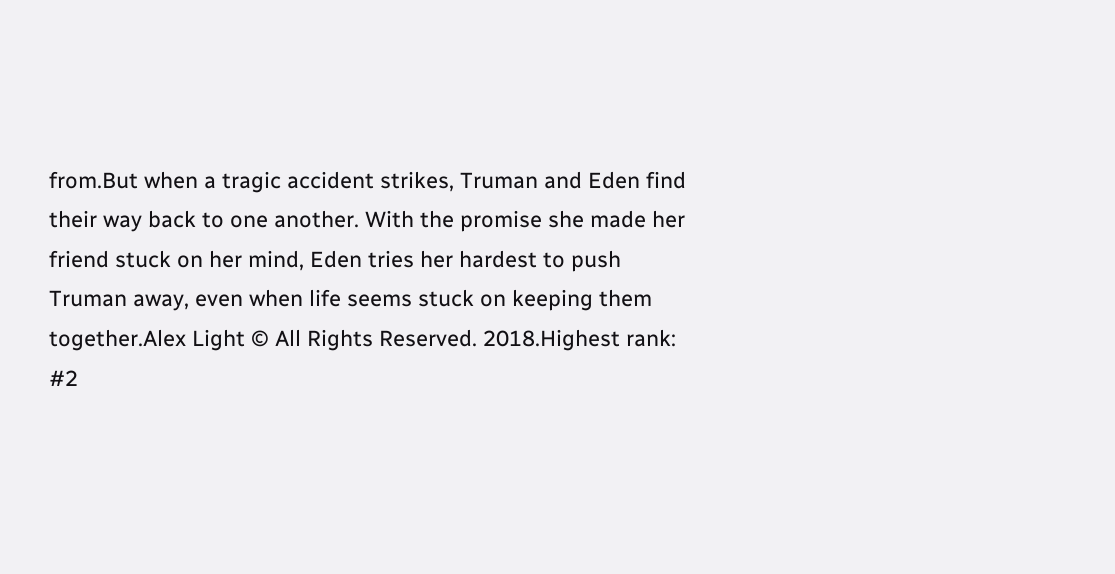from.But when a tragic accident strikes, Truman and Eden find their way back to one another. With the promise she made her friend stuck on her mind, Eden tries her hardest to push Truman away, even when life seems stuck on keeping them together.Alex Light © All Rights Reserved. 2018.Highest rank: #2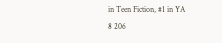in Teen Fiction, #1 in YA
8 206